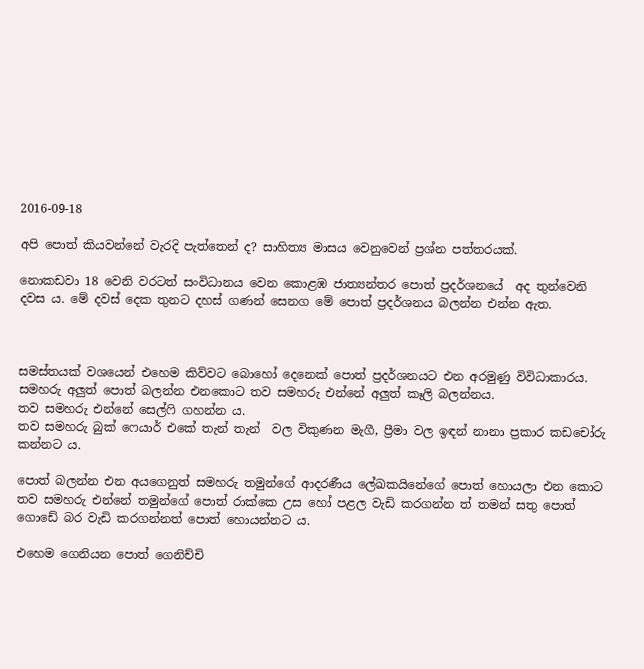2016-09-18

අපි පොත් කියවන්නේ වැරදි පැත්තෙන් ද? සාහිත්‍ය මාසය වෙනුවෙන් ප්‍රශ්න පත්තරයක්.

නොකඩවා 18 වෙනි වරටත් සංවිධානය වෙන කොළඹ ජාත්‍යන්තර පොත් ප්‍රදර්ශනයේ  අද තුන්වෙනි දවස ය. මේ දවස් දෙක තුනට දහස් ගණන් සෙනග මේ පොත් ප්‍රදර්ශනය බලන්න එන්න ඇත.



සමස්තයක් වශයෙන් එහෙම කිව්වට බොහෝ දෙනෙක් පොත් ප්‍රදර්ශනයට එන අරමුණු විවිධාකාරය.
සමහරු අලුත් පොත් බලන්න එනකොට තව සමහරු එන්නේ අලුත් කෑලි බලන්නය.
තව සමහරු එන්නේ සෙල්ෆි ගහන්න ය.
තව සමහරු බුක් ෆෙයාර් එකේ තැන් තැන්  වල විකුණන මැගී, ප්‍රීමා වල ඉඳන් නානා ප්‍රකාර කඩචෝරු කන්නට ය.

පොත් බලන්න එන අයගෙනුත් සමහරු තමුන්ගේ ආදරණීය ලේඛකයිනේගේ පොත් හොයලා එන කොට තව සමහරු එන්නේ තමුන්ගේ පොත් රාක්කෙ උස හෝ පළල වැඩි කරගන්න ත් තමන් සතු පොත් ගොඩේ බර වැඩි කරගන්නත් පොත් හොයන්නට ය.

එහෙම ගෙනියන පොත් ගෙනිච්චි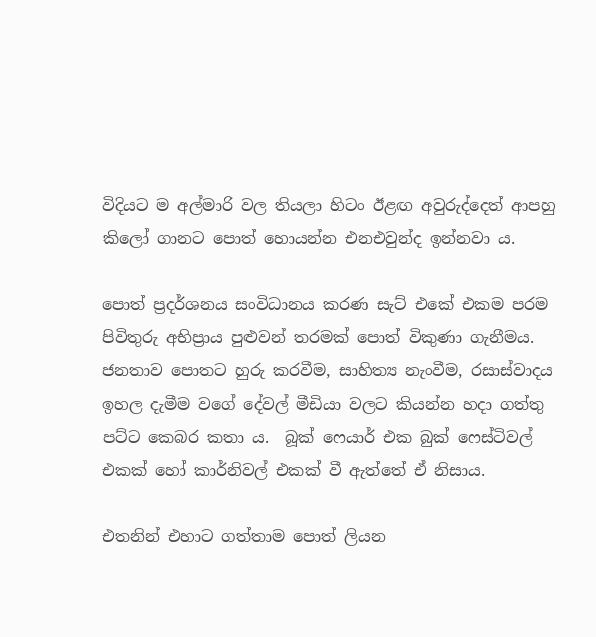විදියට ම අල්මාරි වල තියලා හිටං ඊළඟ අවුරුද්දෙත් ආපහු කිලෝ ගානට පොත් හොයන්න එනඑවුන්ද ඉන්නවා ය.

පොත් ප්‍රදර්ශනය සංවිධානය කරණ සැට් එකේ එකම පරම පිවිතුරු අභිප්‍රාය පුළුවන් තරමක් පොත් විකුණා ගැනීමය.
ජනතාව පොතට හුරු කරවීම, සාහිත්‍ය නැංවීම, රසාස්වාදය ඉහල දැමීම වගේ දේවල් මීඩියා වලට කියන්න හදා ගත්තු පට්ට කෙබර කතා ය.  බූක් ෆෙයාර් එක බුක් ෆෙස්ටිවල් එකක් හෝ කාර්නිවල් එකක් වී ඇත්තේ ඒ නිසාය.

එතනින් එහාට ගත්තාම පොත් ලියන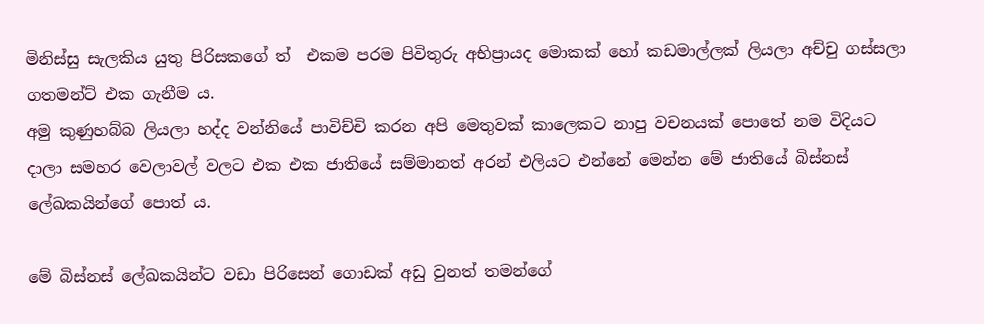මිනිස්සු සැලකිය යුතු පිරිසකගේ ත්  එකම පරම පිවිතුරු අභිප්‍රායද මොකක් හෝ කඩමාල්ලක් ලියලා අච්චු ගස්සලා ගතමන්ට් එක ගැනීම ය.
අමු කුණුහබ්බ ලියලා හද්ද වන්නියේ පාවිච්චි කරන අපි මෙතුවක් කාලෙකට නාපු වචනයක් පොතේ නම විදියට දාලා සමහර වෙලාවල් වලට එක එක ජාතියේ සම්මානත් අරන් එලියට එන්නේ මෙන්න මේ ජාතියේ බිස්නස් ලේඛකයින්ගේ පොත් ය.

මේ බිස්නස් ලේඛකයින්ට වඩා පිරිසෙන් ගොඩක් අඩු වුනත් තමන්ගේ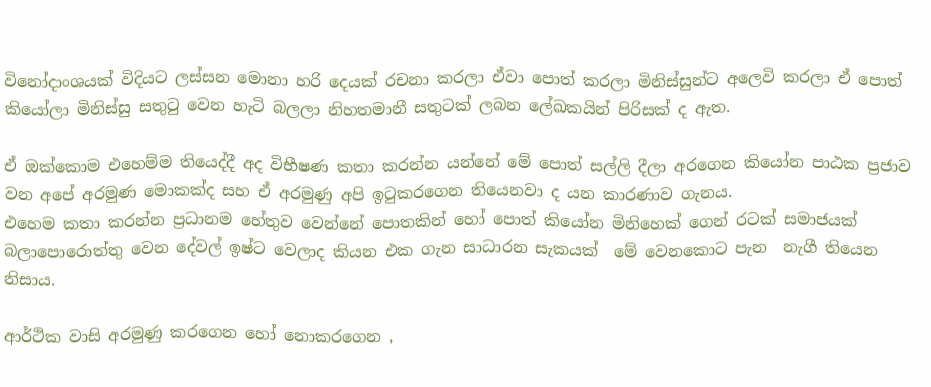විනෝදාංශයක් විදියට ලස්සන මොනා හරි දෙයක් රචනා කරලා ඒවා පොත් කරලා මිනිස්සුන්ට අලෙවි කරලා ඒ පොත් කියෝලා මිනිස්සු සතුටු වෙන හැටි බලලා නිහතමානී සතුටක් ලබන ලේඛකයින් පිරිසක් ද ඇත.

ඒ ඔක්කොම එහෙම්ම තියෙද්දී අද විභීෂණ කතා කරන්න යන්නේ මේ පොත් සල්ලි දීලා අරගෙන කියෝන පාඨක ප්‍රජාව වන අපේ අරමුණ මොකක්ද සහ ඒ අරමුණු අපි ඉටුකරගෙන තියෙනවා ද යන කාරණාව ගැනය.
එහෙම කතා කරන්න ප්‍රධානම හේතුව වෙන්නේ පොතකින් හෝ පොත් කියෝන මිනිහෙක් ගෙන් රටක් සමාජයක් බලාපොරොත්තු වෙන දේවල් ඉෂ්ට වෙලාද කියන එක ගැන සාධාරන සැකයක්  මේ වෙනකොට පැන  නැගී තියෙන නිසාය.

ආර්ථික වාසි අරමුණු කරගෙන හෝ නොකරගෙන ,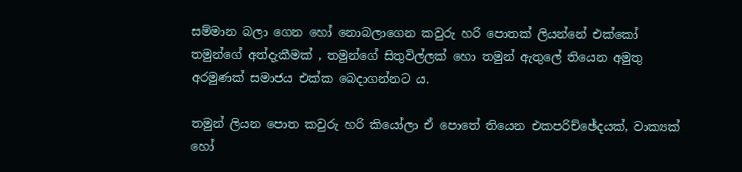සම්මාන බලා ගෙන හෝ නොබලාගෙන කවුරු හරි පොතක් ලියන්නේ එක්කෝ තමුන්ගේ අත්දැකීමක් , තමුන්ගේ සිතුවිල්ලක් හො තමුන් ඇතුලේ තියෙන අමුතු අරමුණක් සමාජය එක්ක බෙදාගන්නට ය.

තමුන් ලියන පොත කවුරු හරි කියෝලා ඒ පොතේ තියෙන එකපරිච්ඡේදයක්, වාක්‍යක් හෝ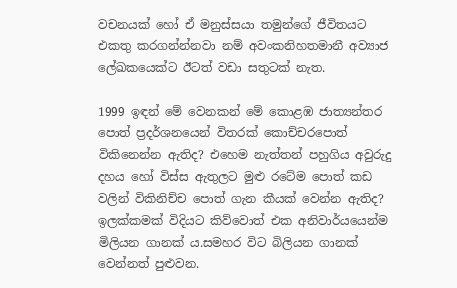වචනයක් හෝ ඒ මනුස්සයා තමුන්ගේ ජීවිතයට එකතු කරගන්න්නවා නම් අවංකනිහතමානී අව්‍යාජ ලේඛකයෙක්ට ඊටත් වඩා සතුටක් නැත.

1999 ඉඳන් මේ වෙනකන් මේ කොළඹ ජාත්‍යන්තර පොත් ප්‍රදර්ශනයෙන් විතරක් කොච්චරපොත් විකිනෙන්න ඇතිද? එහෙම නැත්තන් පහුගිය අවුරුදු දහය හෝ විස්ස ඇතුලට මුළු රටේම පොත් කඩ වලින් විකිනිච්ච පොත් ගැන කීයක් වෙන්න ඇතිද?
ඉලක්කමක් විදියට කිව්වොත් එක අනිවාර්යයෙන්ම මිලියන ගානක් ය.සමහර විට බිලියන ගානක් වෙන්නත් පුළුවන.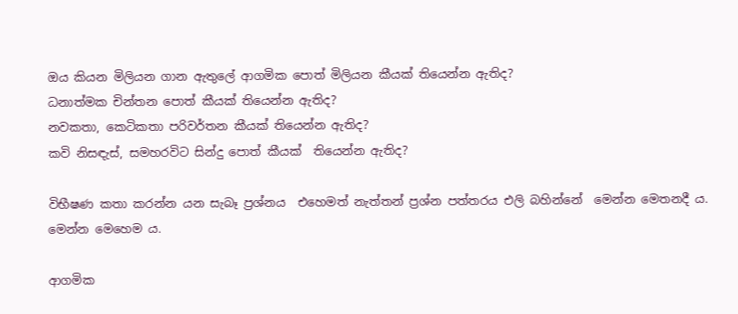ඔය කියන මිලියන ගාන ඇතුලේ ආගමික පොත් මිලියන කීයක් තියෙන්න ඇතිද?
ධනාත්මක චින්තන පොත් කීයක් තියෙන්න ඇතිද?
නවකතා, කෙටිකතා පරිවර්තන කීයක් තියෙන්න ඇතිද?
කවි නිසඳැස්, සමහරවිට සින්දු පොත් කීයක්  තියෙන්න ඇතිද?

විභීෂණ කතා කරන්න යන සැබෑ ප්‍රශ්නය  එහෙමත් නැත්තන් ප්‍රශ්න පත්තරය එලි බහින්නේ  මෙන්න මෙතනදී ය. මෙන්න මෙහෙම ය.

ආගමික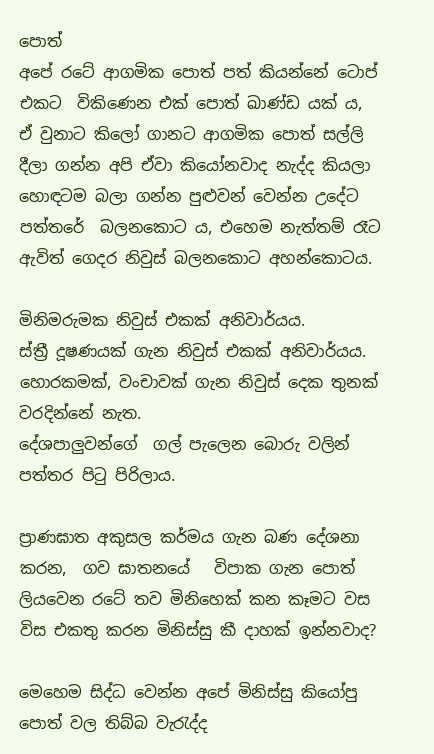පොත්
අපේ රටේ ආගමික පොත් පත් කියන්නේ ටොප් එකට  විකිණෙන එක් පොත් ඛාණ්ඩ යක් ය,
ඒ වුනාට කිලෝ ගානට ආගමික පොත් සල්ලි දීලා ගන්න අපි ඒවා කියෝනවාද නැද්ද කියලා හොඳටම බලා ගන්න පුළුවන් වෙන්න උදේට පත්තරේ  බලනකොට ය, එහෙම නැත්තම් රෑට ඇවිත් ගෙදර නිවුස් බලනකොට අහන්කොටය.

මිනිමරුමක නිවුස් එකක් අනිවාර්යය.
ස්ත්‍රී දූෂණයක් ගැන නිවුස් එකක් අනිවාර්යය.
හොරකමක්, වංචාවක් ගැන නිවුස් දෙක තුනක් වරදින්නේ නැත.
දේශපාලුවන්ගේ  ගල් පැලෙන බොරු වලින් පත්තර පිටු පිරිලාය.

ප්‍රාණඝාත අකුසල කර්මය ගැන බණ දේශනා කරන,  ගව ඝාතනයේ   විපාක ගැන පොත් ලියවෙන රටේ තව මිනිහෙක් කන කෑමට වස විස එකතු කරන මිනිස්සු කී දාහක් ඉන්නවාද?

මෙහෙම සිද්ධ වෙන්න අපේ මිනිස්සු කියෝපු පොත් වල තිබ්බ වැරැද්ද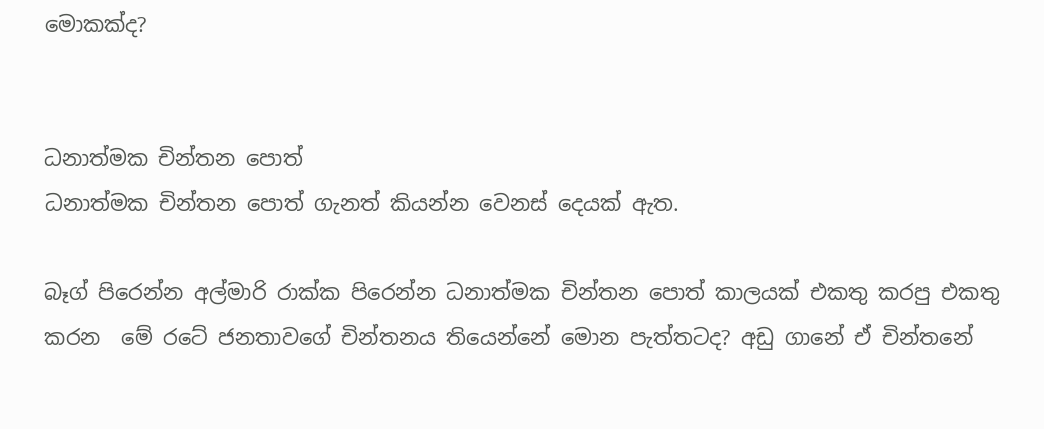මොකක්ද?


ධනාත්මක චින්තන පොත්
ධනාත්මක චින්තන පොත් ගැනත් කියන්න වෙනස් දෙයක් ඇත.

බෑග් පිරෙන්න අල්මාරි රාක්ක පිරෙන්න ධනාත්මක චින්තන පොත් කාලයක් එකතු කරපු එකතු කරන  මේ රටේ ජනතාවගේ චින්තනය තියෙන්නේ මොන පැත්තටද? අඩු ගානේ ඒ චින්තනේ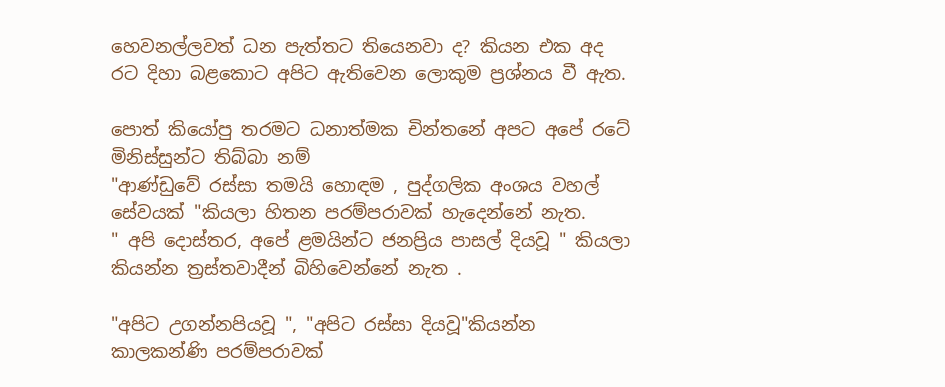හෙවනල්ලවත් ධන පැත්තට තියෙනවා ද? කියන එක අද රට දිහා බළකොට අපිට ඇතිවෙන ලොකුම ප්‍රශ්නය වී ඇත.

පොත් කියෝපු තරමට ධනාත්මක චින්තනේ අපට අපේ රටේ මිනිස්සුන්ට තිබ්බා නම්
"ආණ්ඩුවේ රස්සා තමයි හොඳම , පුද්ගලික අංශය වහල් සේවයක් "කියලා හිතන පරම්පරාවක් හැදෙන්නේ නැත.
" අපි දොස්තර, අපේ ළමයින්ට ජනප්‍රිය පාසල් දියවූ " කියලා කියන්න ත්‍රස්තවාදීන් බිහිවෙන්නේ නැත .

"අපිට උගන්නපියවූ ", "අපිට රස්සා දියවූ"කියන්න කාලකන්ණි පරම්පරාවක්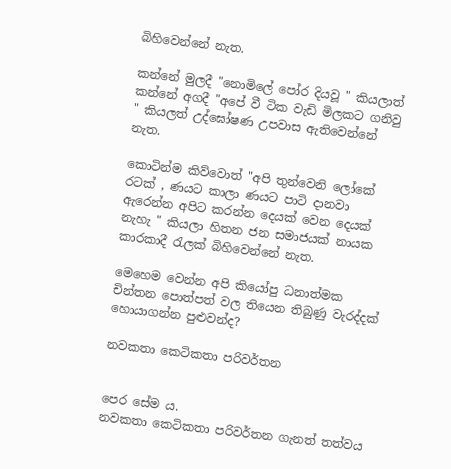බිහිවෙන්නේ නැත.

කන්නේ මුලදී "නොමිලේ පෝර දියවූ " කියලාත්  කන්නේ අගදී "අපේ වී ටික වැඩි මිලකට ගනිවු " කියලත් උද්ඝෝෂණ උපවාස ඇතිවෙන්නේ නැත.

කොටින්ම කිව්වොත් "අපි තුන්වෙනි ලෝකේ රටක් , ණයට කාලා ණයට පාටි දානවා ඇරෙන්න අපිට කරන්න දෙයක් වෙන දෙයක් නැහැ " කියලා හිතන ජන සමාජයක් නායක කාරකාදී රැලක් බිහිවෙන්නේ නැත.

මෙහෙම වෙන්න අපි කියෝපු ධනාත්මක චින්තන පොත්පත් වල තියෙන තිබුණු වැරද්දක් හොයාගන්න පුළුවන්ද?

නවකතා කෙටිකතා පරිවර්තන


පෙර සේම ය.
නවකතා කෙටිකතා පරිවර්තන ගැනත් තත්වය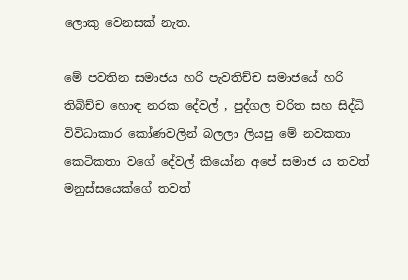ලොකු වෙනසක් නැත.

මේ පවතින සමාජය හරි පැවතිච්ච සමාජයේ හරි තිබිච්ච හොඳ නරක දේවල් , පුද්ගල චරිත සහ සිද්ධි විවිධාකාර කෝණවලින් බලලා ලියපු මේ නවකතා කෙටිකතා වගේ දේවල් කියෝන අපේ සමාජ ය තවත් මනුස්සයෙක්ගේ තවත්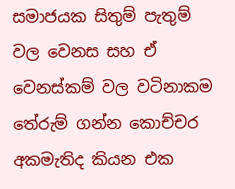සමාජයක සිතුම් පැතුම් වල වෙනස සහ ඒ වෙනස්කම් වල වටිනාකම තේරුම් ගන්න කොච්චර අකමැතිද කියන එක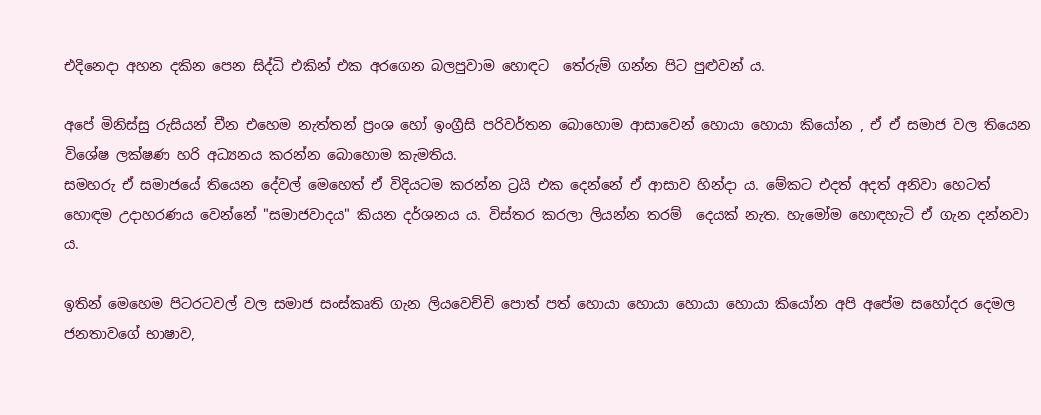එදිනෙදා අහන දකින පෙන සිද්ධි එකින් එක අරගෙන බලපුවාම හොඳට  තේරුම් ගන්න පිට පුළුවන් ය.

අපේ මිනිස්සු රුසියන් චීන එහෙම නැත්තන් ප්‍රංශ හෝ ඉංග්‍රීසි පරිවර්තන බොහොම ආසාවෙන් හොයා හොයා කියෝන , ඒ ඒ සමාජ වල තියෙන විශේෂ ලක්ෂණ හරි අධ්‍යනය කරන්න බොහොම කැමතිය.
සමහරු ඒ සමාජයේ තියෙන දේවල් මෙහෙත් ඒ විදියටම කරන්න ට්‍රයි එක දෙන්නේ ඒ ආසාව හින්දා ය. මේකට එදත් අදත් අනිවා හෙටත් හොඳම උදාහරණය වෙන්නේ "සමාජවාදය" කියන දර්ශනය ය. විස්තර කරලා ලියන්න තරම්  දෙයක් නැත. හැමෝම හොඳහැටි ඒ ගැන දන්නවා ය.

ඉතින් මෙහෙම පිටරටවල් වල සමාජ සංස්කෘති ගැන ලියවෙච්චි පොත් පත් හොයා හොයා හොයා හොයා කියෝන අපි අපේම සහෝදර දෙමල ජනතාවගේ භාෂාව,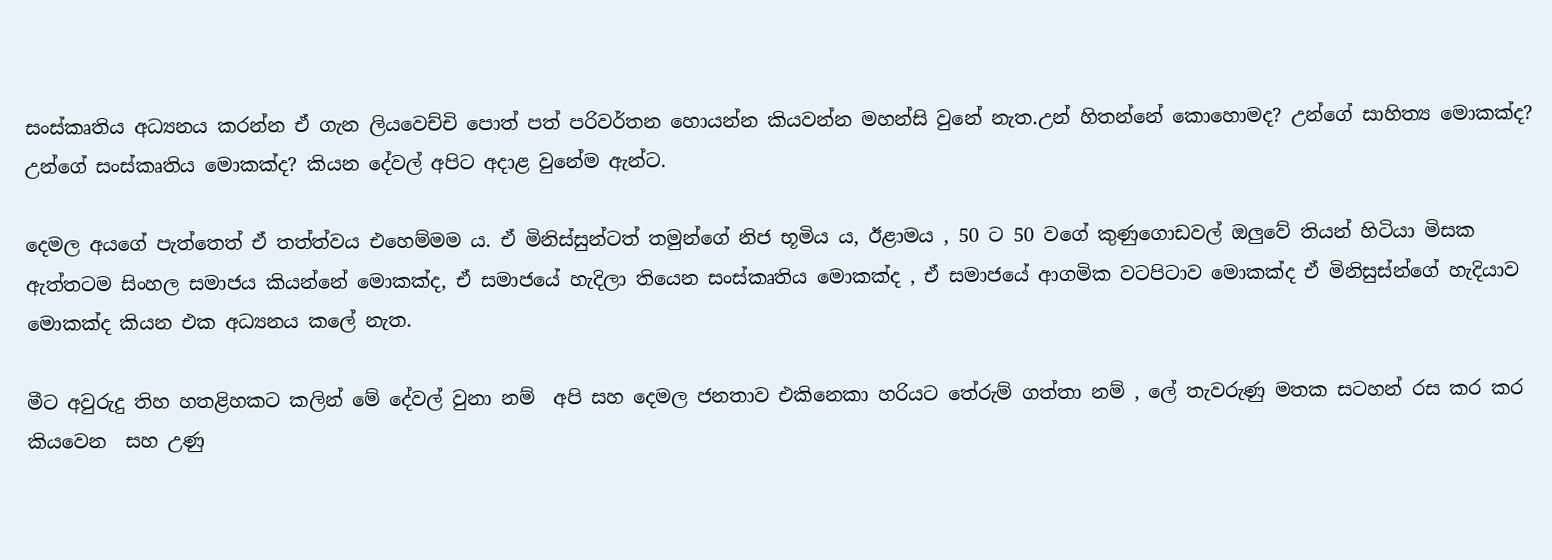සංස්කෘතිය අධ්‍යනය කරන්න ඒ ගැන ලියවෙච්චි පොත් පත් පරිවර්තන හොයන්න කියවන්න මහන්සි වුනේ නැත.උන් හිතන්නේ කොහොමද? උන්ගේ සාහිත්‍ය මොකක්ද? උන්ගේ සංස්කෘතිය මොකක්ද? කියන දේවල් අපිට අදාළ වුනේම ඇන්ට.

දෙමල අයගේ පැත්තෙත් ඒ තත්ත්වය එහෙම්මම ය. ඒ මිනිස්සුන්ටත් තමුන්ගේ නිජ භූමිය ය, ඊළාමය , 50 ට 50 වගේ කුණුගොඩවල් ඔලුවේ තියන් හිටියා මිසක ඇත්තටම සිංහල සමාජය කියන්නේ මොකක්ද, ඒ සමාජයේ හැදිලා තියෙන සංස්කෘතිය මොකක්ද , ඒ සමාජයේ ආගමික වටපිටාව මොකක්ද ඒ මිනිසුස්න්ගේ හැදියාව මොකක්ද කියන එක අධ්‍යනය කලේ නැත.

මීට අවුරුදු තිහ හතළිහකට කලින් මේ දේවල් වුනා නම්  අපි සහ දෙමල ජනතාව එකිනෙකා හ‍රියට තේරුම් ගත්තා නම් , ලේ තැවරුණු මතක සටහන් රස කර කර කියවෙන  සහ උණු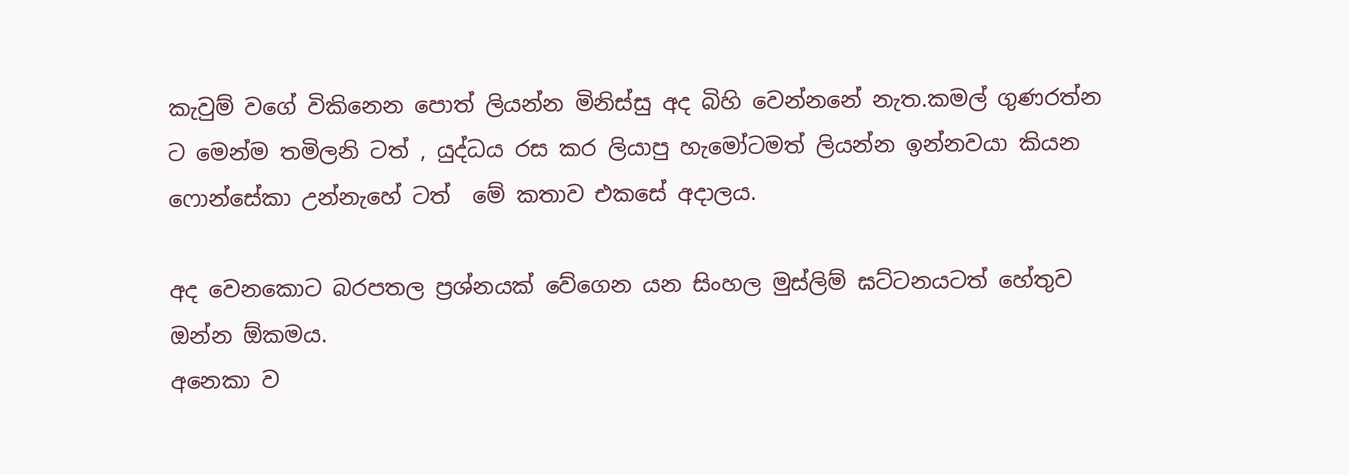කැවුම් වගේ විකිනෙන පොත් ලියන්න මිනිස්සු අද බිහි වෙන්නනේ නැත.කමල් ගුණරත්න ට මෙන්ම තමිලනි ටත් , යුද්ධය රස කර ලියාපු හැමෝටමත් ලියන්න ඉන්නවයා කියන  ෆොන්සේකා උන්නැහේ ටත්  මේ කතාව එකසේ අදාලය.

අද වෙනකොට බරපතල ප්‍රශ්නයක් වේගෙන යන සිංහල මුස්ලිම් ඝට්ටනයටත් හේතුව ඔන්න ඕකමය.
අනෙකා ව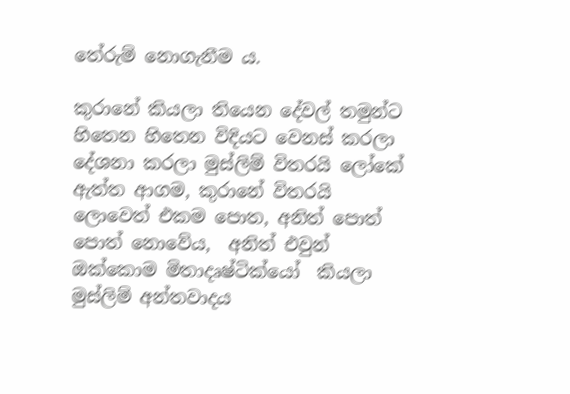තේරුම් නොගැනීම ය.

කුරානේ කියලා තියෙන දේවල් තමුන්ට හිතෙන හිතෙන විදියට වෙනස් කරලා දේශනා කරලා මුස්ලිම් විතරයි ලෝකේ ඇත්ත ආගම, කුරානේ විතරයි ලොවෙත් එකම පොත, අනිත් පොත් පොත් නොවේය,  අනිත් එවුන් ඔක්කොම මිතාදෘෂ්ටික්යෝ  කියලා මුස්ලිම් අන්තවාදය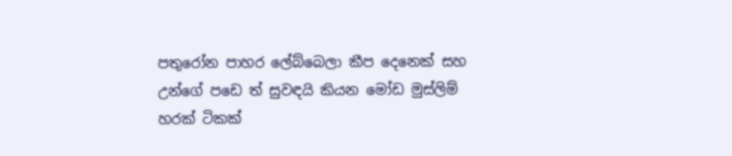පතුරෝන පාහර ලේබ්බෙලා කීප දෙනෙක් සහ උන්ගේ පඩෙ ත් සුවඳයි කියන මෝඩ මුස්ලිම් හරක් ටිකක්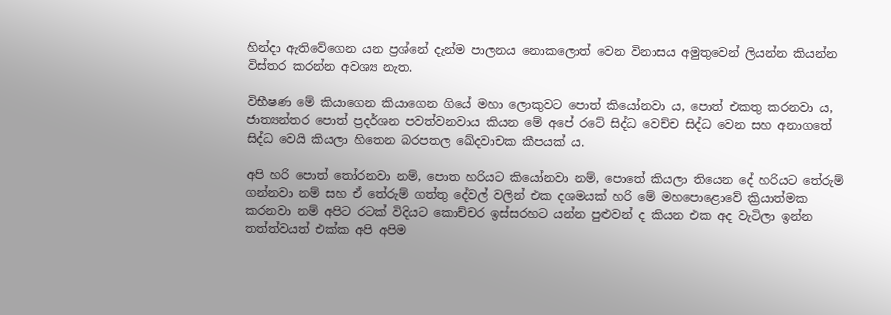හින්දා ඇතිවේගෙන යන ප්‍රශ්නේ දැන්ම පාලනය නොකලොත් වෙන විනාසය අමුතුවෙන් ලියන්න කියන්න විස්තර කරන්න අවශ්‍ය නැත.

විභීෂණ මේ කියාගෙන කියාගෙන ගියේ මහා ලොකුවට පොත් කියෝනවා ය, පොත් එකතු කරනවා ය, ජාත්‍යන්තර පොත් ප්‍රදර්ශන පවත්වනවාය කියන මේ අපේ රටේ සිද්ධ වෙච්ච සිද්ධ වෙන සහ අනාගතේ සිද්ධ වෙයි කියලා හිතෙන බරපතල ඛේදවාචක කීපයක් ය.

අපි හරි පොත් තෝරනවා නම්, පොත හරියට කියෝනවා නම්, පොතේ කියලා තියෙන දේ හරියට තේරුම් ගන්නවා නම් සහ ඒ තේරුම් ගත්තු දේවල් වලින් එක දශමයක් හරි මේ මහපොළොවේ ක්‍රියාත්මක කරනවා නම් අපිට රටක් විදියට කොච්චර ඉස්සරහට යන්න පුළුවන් ද කියන එක අද වැටිලා ඉන්න තත්ත්වයත් එක්ක අපි අපිම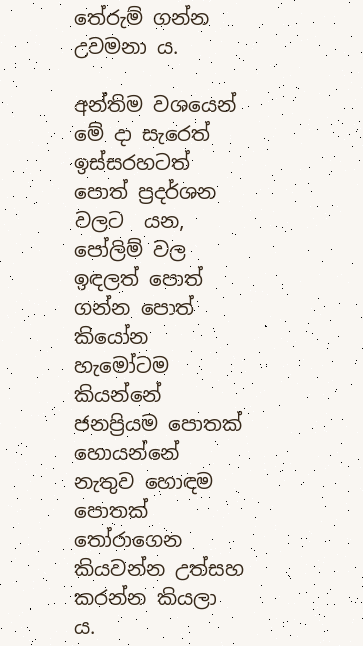තේරුම් ගන්න උවමනා ය.

අන්තිම වශයෙන් මේ දා සැරෙත් ඉස්සරහටත් පොත් ප්‍රදර්ශන වලට  යන, පෝලිම් වල ඉඳලත් පොත් ගන්න පොත් කියෝන හැමෝටම කියන්නේ ජනප්‍රියම පොතක් හොයන්නේ නැතුව හොඳම පොතක් තෝරාගෙන කියවන්න උත්සහ කරන්න කියලා ය.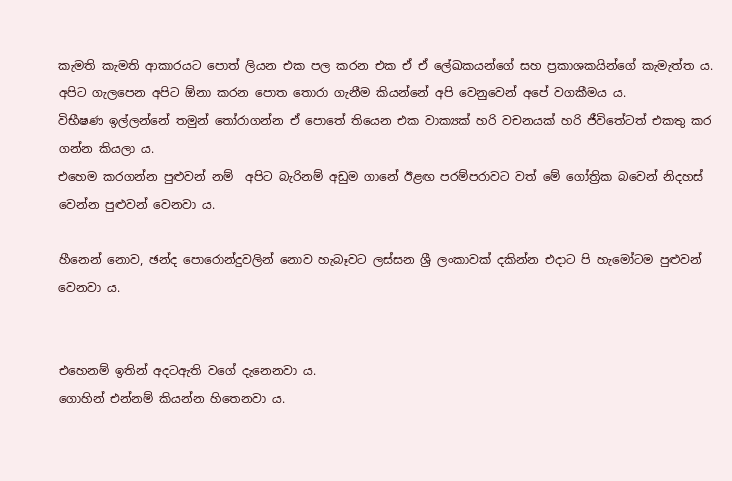කැමති කැමති ආකාරයට පොත් ලියන එක පල කරන එක ඒ ඒ ලේඛකයන්ගේ සහ ප්‍රකාශකයින්ගේ කැමැත්ත ය.
අපිට ගැලපෙන අපිට ඕනා කරන පොත තොරා ගැනීම කියන්නේ අපි වෙනුවෙන් අපේ වගකීමය ය.
විභීෂණ ඉල්ලන්නේ තමුන් තෝරාගන්න ඒ පොතේ තියෙන එක වාක්‍යක් හරි වචනයක් හරි ජීවිතේටත් එකතු කර ගන්න කියලා ය.
එහෙම කරගන්න පුළුවන් නම්  අපිට බැරිනම් අඩුම ගානේ ඊළඟ පරම්පරාවට වත් මේ ගෝත්‍රික බවෙන් නිදහස් වෙන්න පුළුවන් වෙනවා ය.

හීනෙන් නොව, ඡන්ද පොරොන්දුවලින් නොව හැබෑවට ලස්සන ශ්‍රී ලංකාවක් දකින්න එදාට පි හැමෝටම පුළුවන් වෙනවා ය.


එහෙනම් ඉතින් අදටඇති වගේ දැනෙනවා ය.
ගොහින් එන්නම් කියන්න හිතෙනවා ය.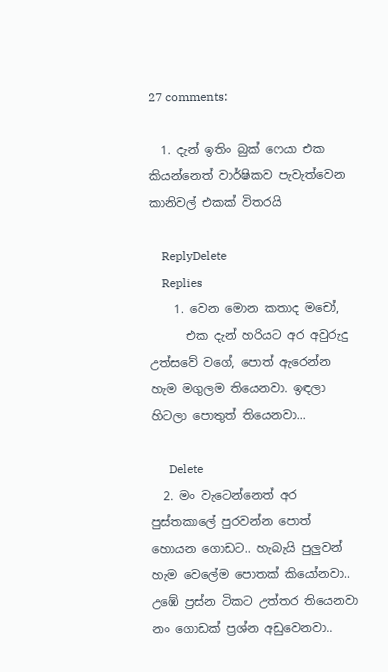27 comments:

  1. දැන් ඉතිං බුක් ෆෙයා එක කියන්නෙත් වාර්ෂිකව පැවැත්වෙන කානිවල් එකක් විතරයි

    ReplyDelete
    Replies
    1. වෙන මොන කතාද මචෝ,
      එක දැන් හරියට අර අවුරුදු උත්සවේ වගේ, පොත් ඇරෙන්න හැම මගුලම තියෙනවා. ඉඳලා හිටලා පොතුත් තියෙනවා...

      Delete
  2. මං වැටෙන්නෙත් අර පුස්තකාලේ පුරවන්න පොත් හොයන ගොඩට.. හැබැයි පුලුවන් හැම වෙලේම පොතක් කියෝනවා.. උඹේ ප්‍රස්න ටිකට උත්තර තියෙනවා නං ගොඩක් ප්‍රශ්න අඩුවෙනවා..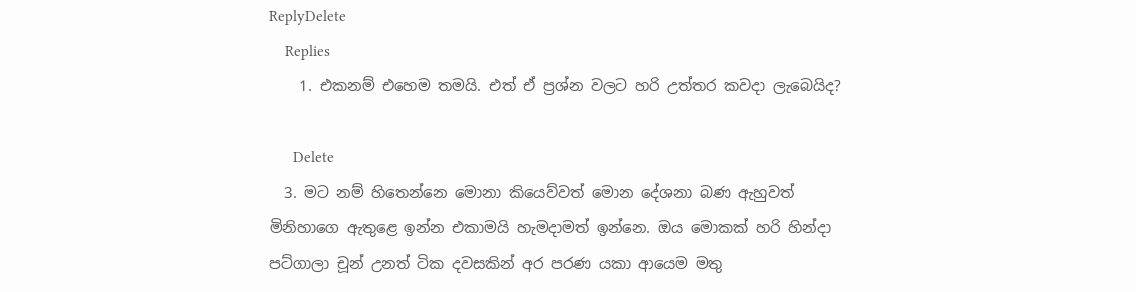ReplyDelete
    Replies
    1. එකනම් එහෙම තමයි. එත් ඒ ප්‍රශ්න වලට හරි උත්තර කවදා ලැබෙයිද?

      Delete
  3. මට නම් හිතෙන්නෙ මොනා කියෙව්වත් මොන දේශනා බණ ඇහුවත් මිනිහාගෙ ඇතුළෙ ඉන්න එකාමයි හැමදාමත් ඉන්නෙ. ඔය මොකක් හරි හින්දා පට්ගාලා චූන් උනත් ටික දවසකින් අර පරණ යකා ආයෙම මතු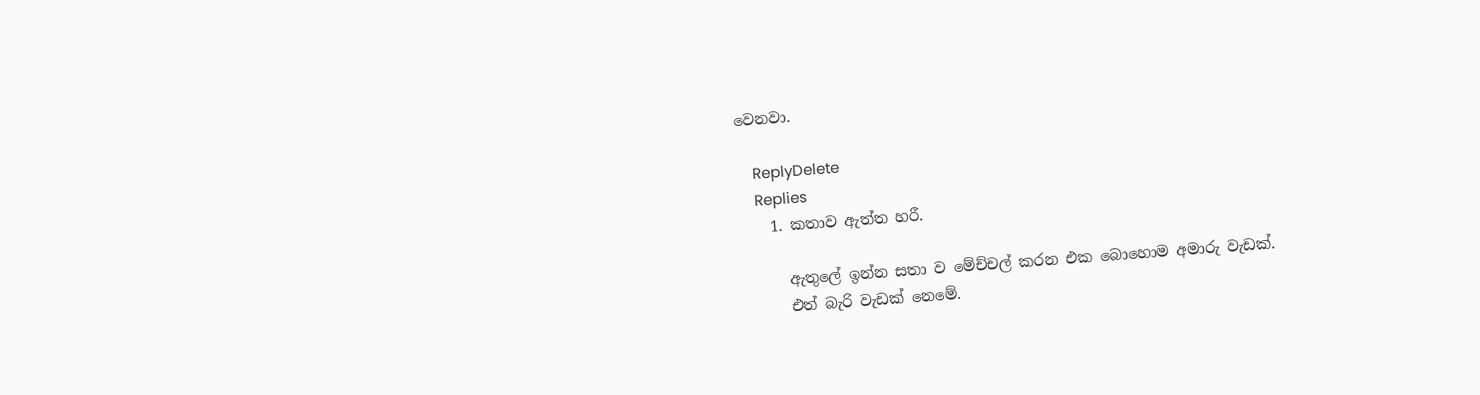වෙනවා.

    ReplyDelete
    Replies
    1. කතාව ඇත්ත හරී.

      ඇතුලේ ඉන්න සතා ව මේච්චල් කරන එක බොහොම අමාරු වැඩක්.
      එත් බැරි වැඩක් නෙමේ.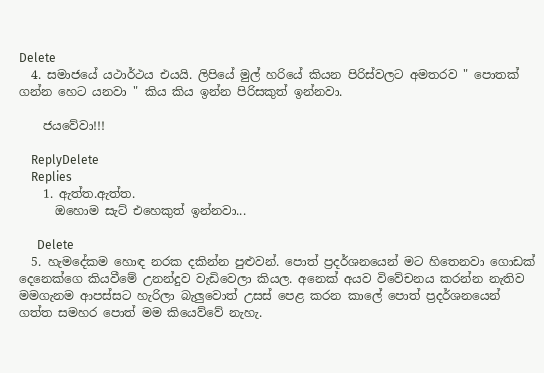Delete
  4. සමාජයේ යථාර්ථය එයයි. ලිපියේ මුල් හරියේ කියන පිරිස්වලට අමතරව " පොතක් ගන්න හෙට යනවා " කිය කිය ඉන්න පිරිසකුත් ඉන්නවා.

    ජයවේවා!!!

    ReplyDelete
    Replies
    1. ඇත්ත.ඇත්ත.
      ඔහොම සැට් එහෙකුත් ඉන්නවා...

      Delete
  5. හැමදේකම හොඳ නරක දකින්න පුළුවන්. පොත් ප්‍රදර්ශනයෙන් මට හිතෙනවා ගොඩක් දෙනෙක්ගෙ කියවීමේ උනන්දුව වැඩිවෙලා කියල. අනෙක් අයව විවේචනය කරන්න නැතිව මමගැනම ආපස්සට හැරිලා බැලුවොත් උසස් පෙළ කරන කාලේ පොත් ප්‍රදර්ශනයෙන් ගත්ත සමහර පොත් මම කියෙව්වේ නැහැ.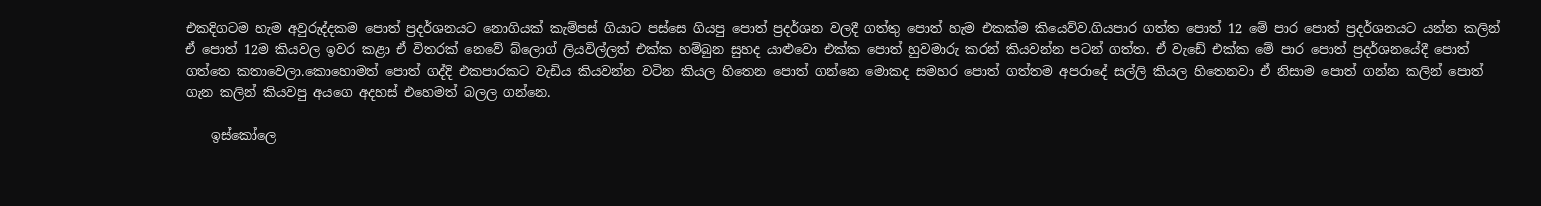එකදිගටම හැම අවුරුද්දකම පොත් ප්‍රදර්ශනයට නොගියක් කැම්පස් ගියාට පස්සෙ ගියපු පොත් ප්‍රදර්ශන වලදී ගත්තු පොත් හැම එකක්ම කියෙව්ව.ගියපාර ගත්ත පොත් 12 මේ පාර පොත් ප්‍රදර්ශනයට යන්න කලින් ඒ පොත් 12ම කියවල ඉවර කළා ඒ විතරක් නෙවේ බ්ලොග් ලියවිල්ලත් එක්ක හම්බුන සුහද යාළුවො එක්ක පොත් හුවමාරු කරන් කියවන්න පටන් ගත්ත. ඒ වැඩේ එක්ක මේ පාර පොත් ප්‍රදර්ශනයේදී පොත් ගත්තෙ කතාවෙලා.කොහොමත් පොත් ගද්දි එකපාරකට වැඩිය කියවන්න වටින කියල හිතෙන පොත් ගන්නෙ මොකද සමහර පොත් ගත්තම අපරාදේ සල්ලි කියල හිතෙනවා ඒ නිසාම පොත් ගන්න කලින් පොත් ගැන කලින් කියවපු අයගෙ අදහස් එහෙමත් බලල ගන්නෙ.

    ඉස්කෝලෙ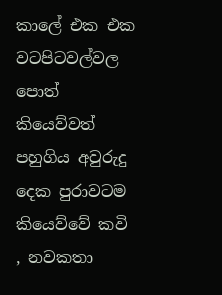කාලේ එක එක වටපිටවල්වල පොත් කියෙව්වත් පහුගිය අවුරුදු දෙක පුරාවටම කියෙව්වේ කවි , නවකතා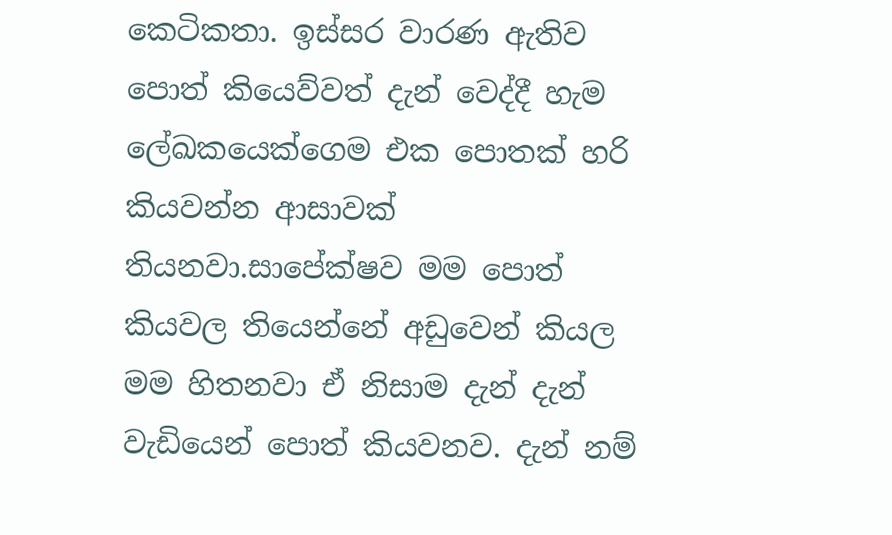කෙටිකතා. ඉස්සර වාරණ ඇතිව පොත් කියෙව්වත් දැන් වෙද්දී හැම ලේඛකයෙක්ගෙම එක පොතක් හරි කියවන්න ආසාවක් තියනවා.සාපේක්ෂව මම පොත් කියවල තියෙන්නේ අඩුවෙන් කියල මම හිතනවා ඒ නිසාම දැන් දැන් වැඩියෙන් පොත් කියවනව. දැන් නම්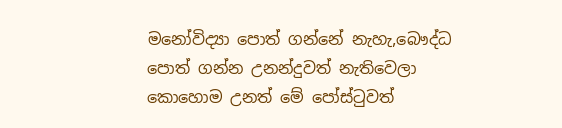මනෝවිද්‍යා පොත් ගන්නේ නැහැ,බෞද්ධ පොත් ගන්න උනන්දුවත් නැතිවෙලා කොහොම උනත් මේ පෝස්ටුවත්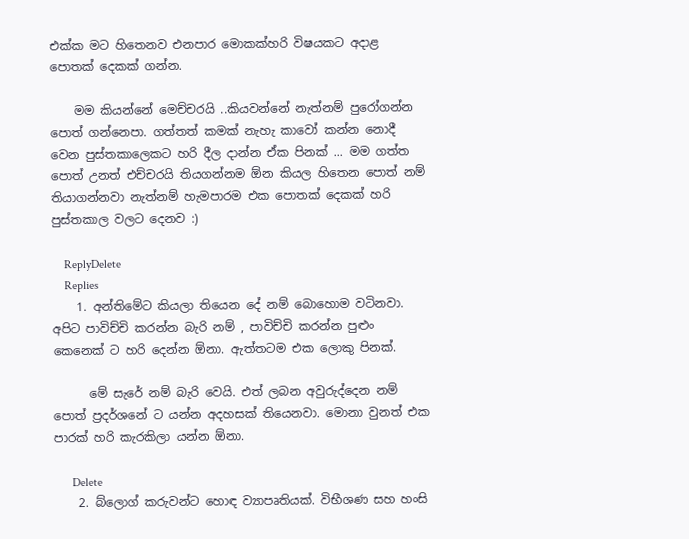එක්ක මට හිතෙනව එනපාර මොකක්හරි විෂයකට අදාළ පොතක් දෙකක් ගන්න.

    මම කියන්නේ මෙච්චරයි ..කියවන්නේ නැත්නම් පුරෝගන්න පොත් ගන්නෙපා. ගත්තත් කමක් නැහැ කාවෝ කන්න නොදී වෙන පුස්තකාලෙකට හරි දීල දාන්න ඒක පිනක් ... මම ගත්ත පොත් උනත් එච්චරයි තියගන්නම ඕන කියල හිතෙන පොත් නම් තියාගන්නවා නැත්නම් හැමපාරම එක පොතක් දෙකක් හරි පුස්තකාල වලට දෙනව :)

    ReplyDelete
    Replies
    1. අන්තිමේට කියලා තියෙන දේ නම් බොහොම වටිනවා. අපිට පාවිච්චි කරන්න බැරි නම් , පාවිච්චි කරන්න පුළුං කෙනෙක් ට හරි දෙන්න ඕනා. ඇත්තටම එක ලොකු පිනක්.

      මේ සැරේ නම් බැරි වෙයි. එත් ලබන අවුරුද්දෙන නම් පොත් ප්‍රදර්ශනේ ට යන්න අදහසක් තියෙනවා. මොනා වුනත් එක පාරක් හරි කැරකිලා යන්න ඕනා.

      Delete
    2. බ්ලොග් කරුවන්ට හොඳ ව්‍යාපෘතියක්. විභීශණ සහ හංසි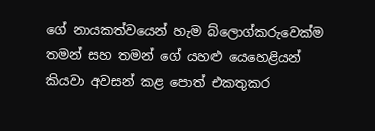ගේ නායකත්වයෙන් හැම බ්ලොග්කරුවෙක්ම තමන් සහ තමන් ගේ යහළු යෙහෙළියන් කියවා අවසන් කළ පොත් එකතුකර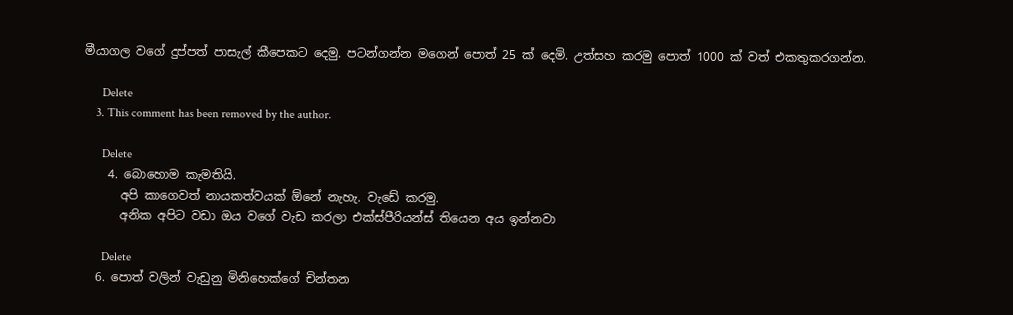මීයාගල වගේ දුප්පත් පාසැල් කීපෙකට දෙමු. පටන්ගන්න මගෙන් පොත් 25 ක් දෙමි. උත්සහ කරමු පොත් 1000 ක් වත් එකතුකරගන්න.

      Delete
    3. This comment has been removed by the author.

      Delete
    4. බොහොම කැමතියි.
      අපි කාගෙවත් නායකත්වයක් ඕනේ නැහැ. වැඩේ කරමු.
      අනික අපිට වඩා ඔය වගේ වැඩ කරලා එක්ස්පීරියන්ස් තියෙන අය ඉන්නවා

      Delete
  6. පොත් වලින් වැඩුනු මිනිහෙක්ගේ චින්තන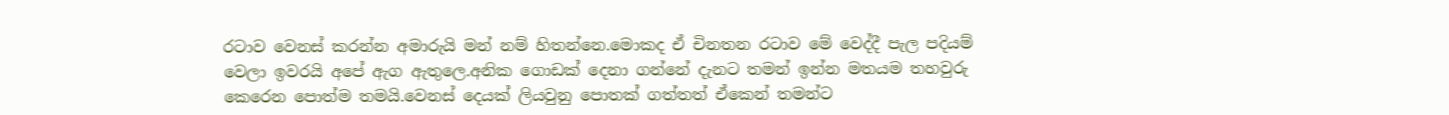රටාව වෙනස් කරන්න අමාරුයි මන් නම් හිතන්නෙ.මොකද ඒ චිනතන රටාව මේ වෙද්දී පැල පදියම් වෙලා ඉවරයි අපේ ඇග ඇතුලෙ.අනික ගොඩක් දෙනා ගන්නේ දැනට තමන් ඉන්න මතයම තහවුරු කෙරෙන පොත්ම තමයි.වෙනස් දෙයක් ලියවුනු පොතක් ගත්තත් ඒකෙන් තමන්ට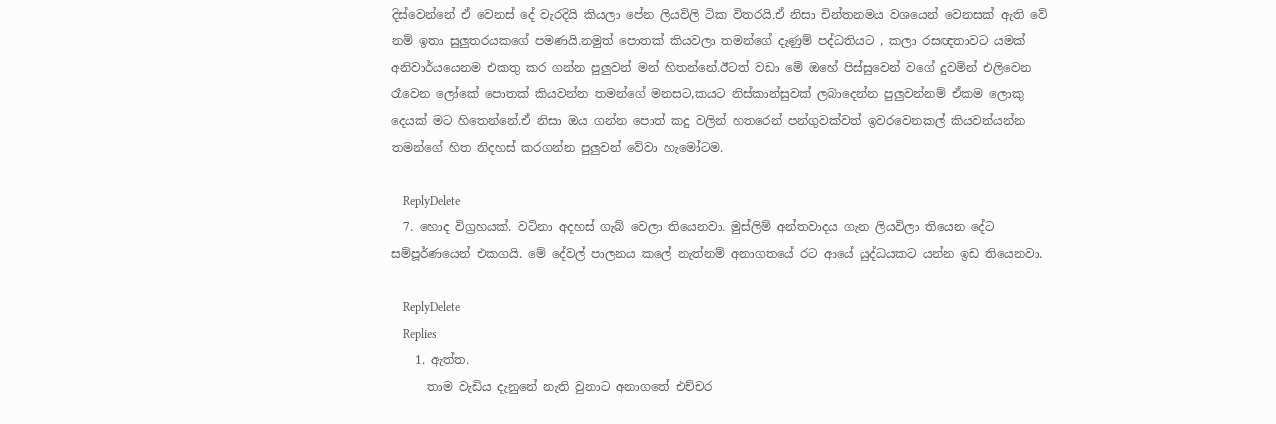දිස්වෙන්නේ ඒ වෙනස් දේ වැරදියි කියලා පේන ලියවිලි ටික විතරයි.ඒ නිසා චින්තනමය වශයෙන් වෙනසක් ඇති වේ නම් ඉතා සුලුතරයකගේ පමණයි.නමුත් පොතක් කියවලා තමන්ගේ දැණුම් පද්ධතියට , කලා රසඥතාවට යමක් අනිවාර්යයෙනම එකතු කර ගන්න පුලුවන් මන් හිතන්නේ.ඊටත් වඩා මේ ඔහේ පිස්සුවෙන් වගේ දුවමින් එලිවෙන රෑවෙන ලෝකේ පොතක් කියවන්න තමන්ගේ මනසට,කයට නිස්කාන්සුවක් ලබාදෙන්න පුලුවන්නම් ඒකම ලොකු දෙයක් මට හිතෙන්නේ.ඒ නිසා ඔය ගන්න පොත් කදු වලින් හතරෙන් පන්ගුවක්වත් ඉවරවෙනකල් කියවන්යන්න තමන්ගේ හිත නිදහස් කරගන්න පුලුවන් වේවා හැමෝටම.

    ReplyDelete
  7. හොද විග්‍රහයක්. වටිනා අදහස් ගැබ් වෙලා තියෙනවා. මුස්ලිම් අන්තවාදය ගැන ලියවිලා තියෙන දේට සම්පූර්ණයෙන් එකගයි. මේ දේවල් පාලනය කලේ නැත්නම් අනාගතයේ රට ආයේ යුද්ධයකට යන්න ඉඩ තියෙනවා.

    ReplyDelete
    Replies
    1. ඇත්ත.
      තාම වැඩිය දැනුනේ නැති වුනාට අනාගතේ එච්චර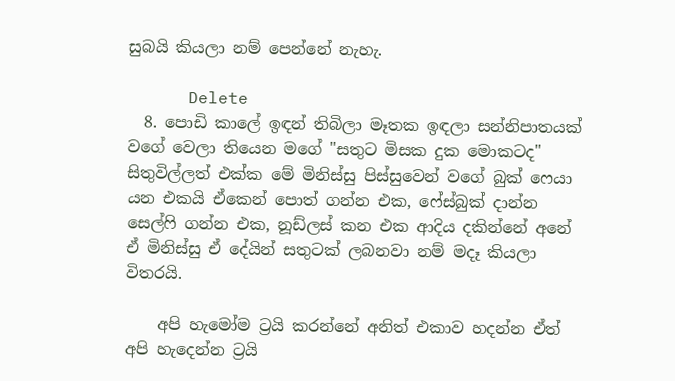සුබයි කියලා නම් පෙන්නේ නැහැ.

      Delete
  8. පොඩි කාලේ ඉඳන් තිබිලා මෑතක ඉඳලා සන්නිපාතයක් වගේ වෙලා තියෙන මගේ "සතුට මිසක දුක මොකටද" සිතුවිල්ලත් එක්ක මේ මිනිස්සු පිස්සුවෙන් වගේ බුක් ෆෙයා යන එකයි ඒකෙන් පොත් ගන්න එක, ෆේස්බුක් දාන්න සෙල්ෆි ගන්න එක, නූඩ්ලස් කන එක ආදිය දකින්නේ අනේ ඒ මිනිස්සු ඒ දේයින් සතුටක් ලබනවා නම් මදෑ කියලා විතරයි.

    අපි හැමෝම ට්‍රයි කරන්නේ අනිත් එකාව හදන්න ඒත් අපි හැදෙන්න ට්‍රයි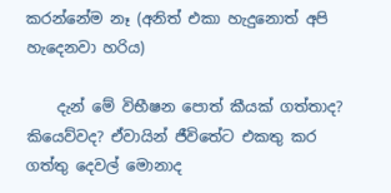කරන්නේම නෑ (අනිත් එකා හැදුනොත් අපි හැදෙනවා හරිය)

    දැන් මේ විභීෂන පොත් කීයක් ගත්තාද? කියෙව්වද? ඒවායින් ජීවිතේට එකතු කර ගත්තු දෙවල් මොනාද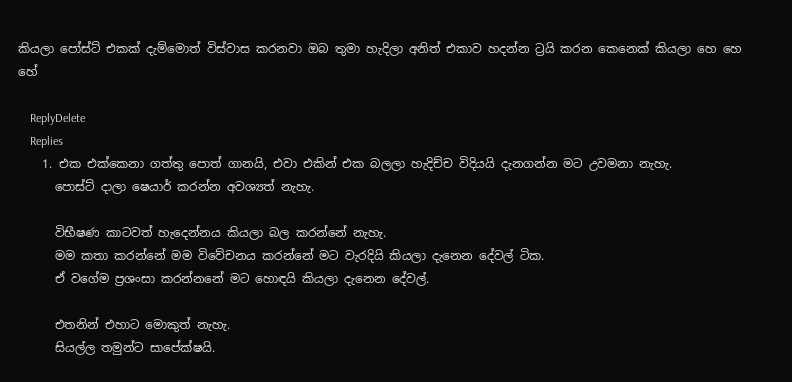කියලා පෝස්ට් එකක් දැම්මොත් විස්වාස කරනවා ඔබ තුමා හැදිලා අනිත් එකාව හදන්න ට්‍රයි කරන කෙනෙක් කියලා හෙ හෙ හේ

    ReplyDelete
    Replies
    1. එක එක්කෙනා ගත්තු පොත් ගානයි, එවා එකින් එක බලලා හැදිච්ච විදියයි දැනගන්න මට උවමනා නැහැ.
      පොස්ට් දාලා ෂෙයාර් කරන්න අවශ්‍යත් නැහැ.

      විභීෂණ කාටවත් හැදෙන්නය කියලා බල කරන්නේ නැහැ.
      මම කතා කරන්නේ මම විවේචනය කරන්නේ මට වැරදියි කියලා දැනෙන දේවල් ටික.
      ඒ වගේම ප්‍රශංසා කරන්නනේ මට හොඳයි කියලා දැනෙන දේවල්.

      එතනින් එහාට මොකුත් නැහැ.
      සියල්ල තමුන්ට සාපේක්ෂයි.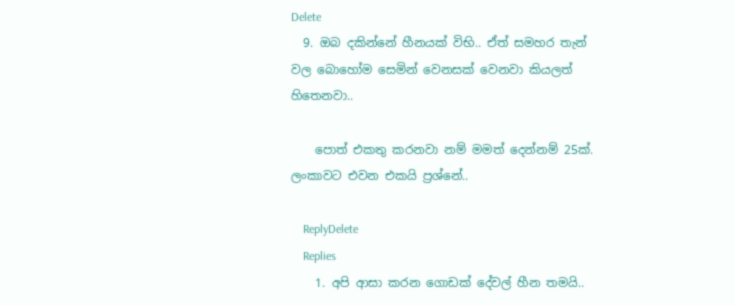Delete
  9. ඔබ දකින්නේ හීනයක් විභි.. ඒත් සමහර තැන් වල බොහෝම සෙමින් වෙනසක් වෙනවා කියලත් හිතෙනවා..

    පොත් එකතු කරනවා නම් මමත් දෙන්නම් 25ක්. ලංකාවට එවන එකයි ප්‍රශ්නේ..

    ReplyDelete
    Replies
    1. අපි ආසා කරන ගොඩක් දේවල් හීන තමයි..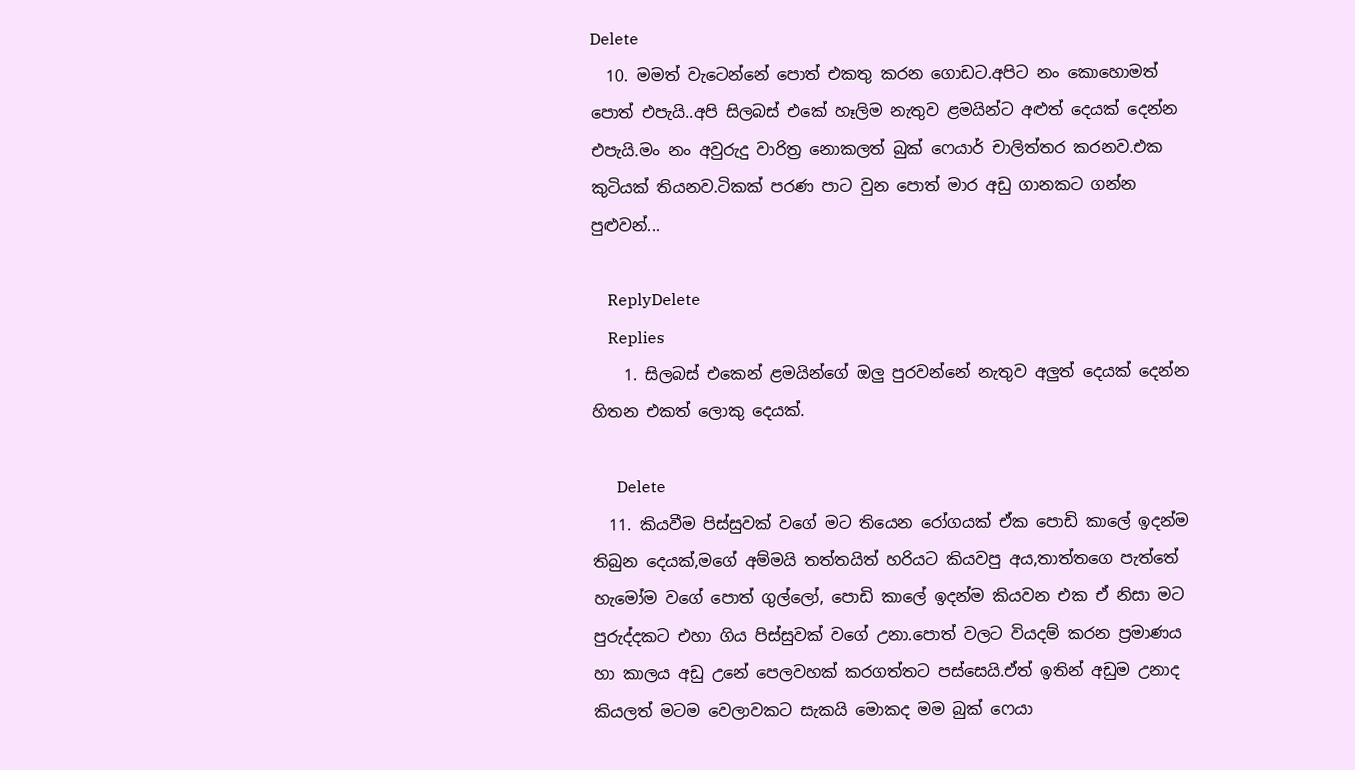Delete
  10. මමත් වැටෙන්නේ පොත් එකතු කරන ගොඩට.අපිට නං කොහොමත් පොත් එපැයි..අපි සිලබස් එකේ හෑලිම නැතුව ළමයින්ට අළුත් දෙයක් දෙන්න එපැයි.මං නං අවුරුදු වාරිත්‍ර නොකලත් බුක් ෆෙයාර් චාලිත්තර කරනව.එක කුටියක් තියනව.ටිකක් පරණ පාට වුන පොත් මාර අඩු ගානකට ගන්න පුළුවන්...

    ReplyDelete
    Replies
    1. සිලබස් එකෙන් ළමයින්ගේ ඔලු පුරවන්නේ නැතුව අලුත් දෙයක් දෙන්න හිතන එකත් ලොකු දෙයක්.

      Delete
  11. කියවීම පිස්සුවක් වගේ මට තියෙන රෝගයක් ඒක පොඩි කාලේ ඉදන්ම තිබුන දෙයක්,මගේ අම්මයි තත්තයිත් හරියට කියවපු අය,තාත්තගෙ පැත්තේ හැමෝම වගේ පොත් ගුල්ලෝ, පොඩි කාලේ ඉදන්ම කියවන එක ඒ නිසා මට පුරුද්දකට එහා ගිය පිස්සුවක් වගේ උනා.පොත් වලට වියදම් කරන ප්‍රමාණය හා කාලය අඩු උනේ පෙලවහක් කරගත්තට පස්සෙයි.ඒත් ඉතින් අඩුම උනාද කියලත් මටම වෙලාවකට සැකයි මොකද මම බුක් ෆෙයා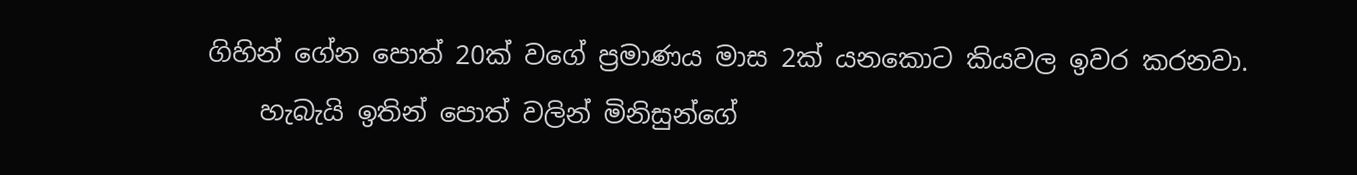ගිහින් ගේන පොත් 20ක් වගේ ප්‍රමාණය මාස 2ක් යනකොට කියවල ඉවර කරනවා.
    හැබැයි ඉතින් පොත් වලින් මිනිසුන්ගේ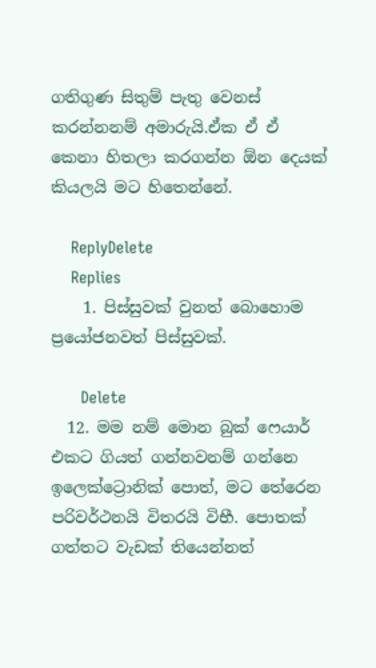ගතිගුණ සිතුම් පැතු වෙනස් කරන්නනම් අමාරුයි.ඒක ඒ ඒ කෙනා හිතලා කරගන්න ඕන දෙයක් කියලයි මට හිතෙන්නේ.

    ReplyDelete
    Replies
    1. පිස්සුවක් වුනත් බොහොම ප්‍රයෝජනවත් පිස්සුවක්.

      Delete
  12. මම නම් මොන බුක් ෆෙයාර් එකට ගියත් ගන්නවනම් ගන්නෙ ඉලෙක්ට්‍රොනික් පොත්, මට තේරෙන පරිවර්ථනයි විතරයි විභී. පොතක් ගත්තට වැඩක් තියෙන්නත්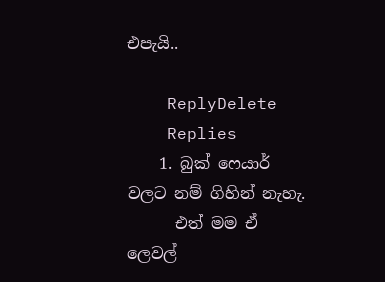එපැයි..

    ReplyDelete
    Replies
    1. බුක් ෆෙයාර් වලට නම් ගිහින් නැහැ.
      එත් මම ඒ ලෙවල්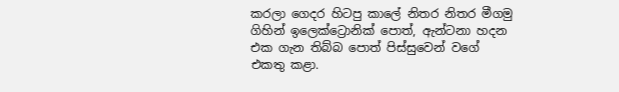කරලා ගෙදර හිටපු කාලේ නිතර නිතර මීගමු ගිහින් ඉලෙක්ට්‍රොනික් පොත්, ඇන්ටනා හදන එක ගැන තිබ්බ පොත් පිස්සුවෙන් වගේ එකතු කළා.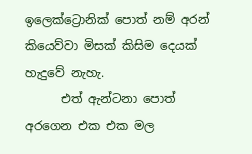ඉලෙක්ට්‍රොනික් පොත් නම් අරන් කියෙව්වා මිසක් කිසිම දෙයක් හැදුවේ නැහැ.
      එත් ඇන්ටනා පොත් අරගෙන එක එක මල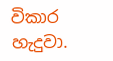විකාර හැදුවා.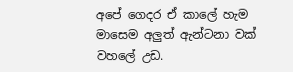අපේ ගෙදර ඒ කාලේ හැම මාසෙම අලුත් ඇන්ටනා වක් වහලේ උඩ.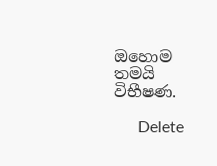ඔහොම තමයි විභීෂණ.

      Delete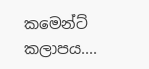කමෙන්ට් කලාපය....